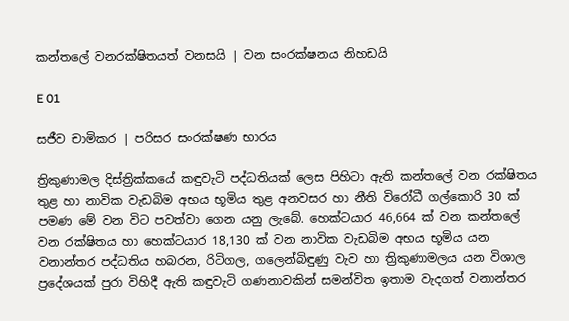කන්තලේ වනරක්ෂිතයත් වනසයි | වන සංරක්ෂනය නිහඩයි

E 01

සජීව චාමිකර | පරිසර සංරක්ෂණ භාරය

ත්‍රිකුණාමල දිස්ත්‍රික්කයේ කඳුවැටි පද්ධතියක් ලෙස පිහිටා ඇති කන්තලේ වන රක්ෂිතය තුළ හා නාවික වැඩබිම අභය භූමිය තුළ අනවසර හා නීති විරෝධී ගල්කොරි 30 ක් පමණ මේ වන විට පවත්වා ගෙන යනු ලැබේ. හෙක්ටයාර 46,664 ක් වන කන්තලේ වන රක්ෂිතය හා හෙක්ටයාර 18,130 ක් වන නාවික වැඩබිම අභය භූමිය යන වනාන්තර පද්ධතිය හබරන, රිටිගල, ගලෙන්බිඳුණු වැව හා ත්‍රිකුණාමලය යන විශාල ප්‍රදේශයක් පුරා විහිදී ඇති කඳුවැටි ගණනාවකින් සමන්විත ඉතාම වැදගත් වනාන්තර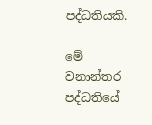පද්ධතියකි.

මේ වනාන්තර පද්ධතියේ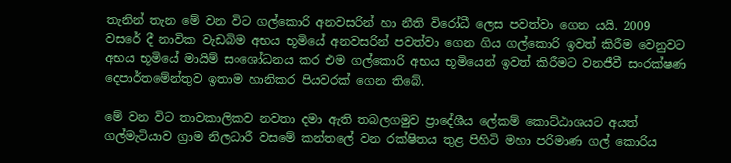තැනින් තැන මේ වන විට ගල්කොරි අනවසරින් හා නීති විරෝධී ලෙස පවත්වා ගෙන යයි. 2009 වසරේ දී නාවික වැඩබිම අභය භූමියේ අනවසරින් පවත්වා ගෙන ගිය ගල්කොරි ඉවත් කිරීම වෙනුවට අභය භූමියේ මායිම් සංශෝධනය කර එම ගල්කොරි අභය භූමියෙන් ඉවත් කිරීමට වනජීවී සංරක්ෂණ දෙපාර්තමේන්තුව ඉතාම හානිකර පියවරක් ගෙන තිබේ.

මේ වන විට තාවකාලිකව නවතා දමා ඇති තබලගමුව ප්‍රාදේශීය ලේකම් කොට්ඨාශයට අයත් ගල්මැටියාව ග්‍රාම නිලධාරී වසමේ කන්තලේ වන රක්ෂිතය තුළ පිහිටි මහා පරිමාණ ගල් කොරිය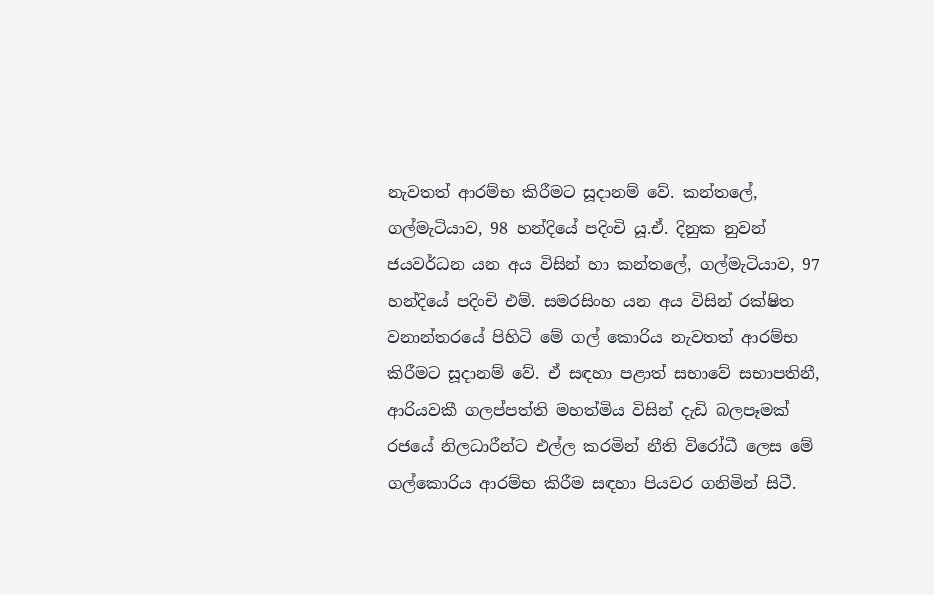නැවතත් ආරම්භ කිරීමට සූදානම් වේ. කන්තලේ, ගල්මැටියාව, 98 හන්දියේ පදිංචි යූ.ඒ. දිනුක නුවන් ජයවර්ධන යන අය විසින් හා කන්තලේ, ගල්මැටියාව, 97 හන්දියේ පදිංචි එම්. සමරසිංහ යන අය විසින් රක්ෂිත වනාන්තරයේ පිහිටි මේ ගල් කොරිය නැවතත් ආරම්භ කිරීමට සූදානම් වේ. ඒ සඳහා පළාත් සභාවේ සභාපතිනී, ආරියවකී ගලප්පත්ති මහත්මිය විසින් දැඩි බලපෑමක් රජයේ නිලධාරීන්ට එල්ල කරමින් නීති විරෝධී ලෙස මේ ගල්කොරිය ආරම්භ කිරීම සඳහා පියවර ගනිමින් සිටී.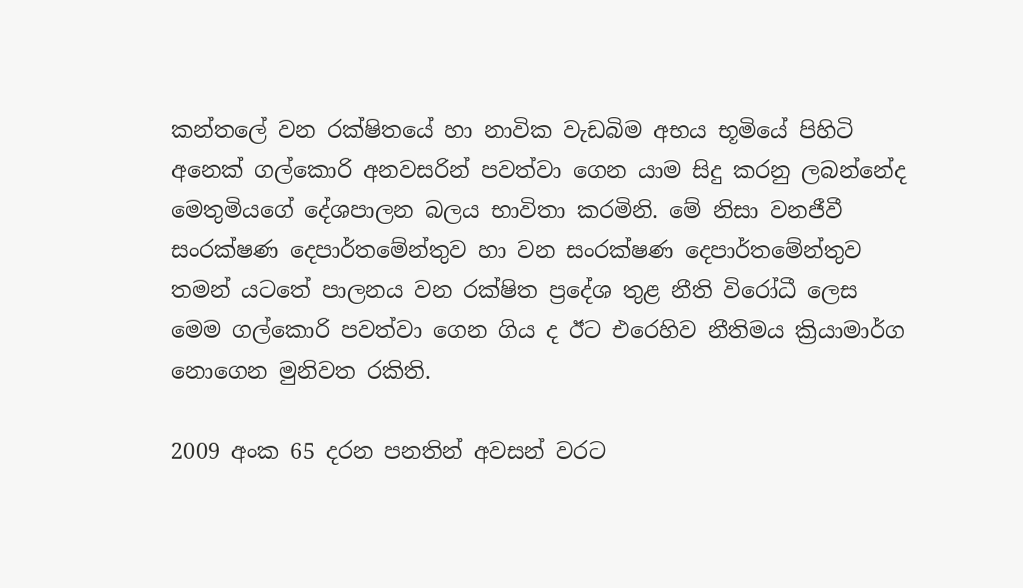කන්තලේ වන රක්ෂිතයේ හා නාවික වැඩබිම අභය භූමියේ පිහිටි අනෙක් ගල්කොරි අනවසරින් පවත්වා ගෙන යාම සිදු කරනු ලබන්නේද මෙතුමියගේ දේශපාලන බලය භාවිතා කරමිනි. මේ නිසා වනජීවී සංරක්ෂණ දෙපාර්තමේන්තුව හා වන සංරක්ෂණ දෙපාර්තමේන්තුව තමන් යටතේ පාලනය වන රක්ෂිත ප්‍රදේශ තුළ නීති විරෝධී ලෙස මෙම ගල්කොරි පවත්වා ගෙන ගිය ද ඊට එරෙහිව නීතිමය ක්‍රියාමාර්ග නොගෙන මුනිවත රකිති.

2009 අංක 65 දරන පනතින් අවසන් වරට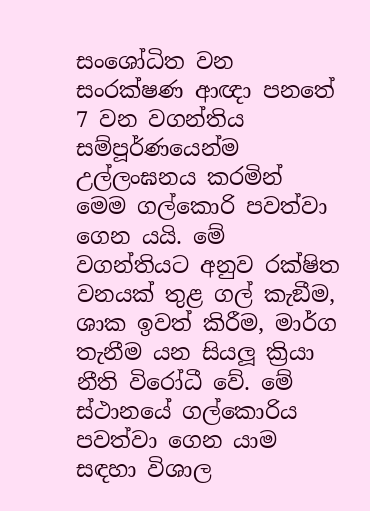සංශෝධිත වන සංරක්ෂණ ආඥා පනතේ 7 වන වගන්තිය සම්පූර්ණයෙන්ම උල්ලංඝනය කරමින් මෙම ගල්කොරි පවත්වා ගෙන යයි. මේ වගන්තියට අනුව රක්ෂිත වනයක් තුළ ගල් කැඞීම, ශාක ඉවත් කිරීම, මාර්ග තැනීම යන සියලූ ක්‍රියා නීති විරෝධී වේ. මේ ස්ථානයේ ගල්කොරිය පවත්වා ගෙන යාම සඳහා විශාල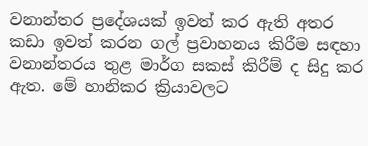වනාන්තර ප්‍රදේශයක් ඉවත් කර ඇති අතර කඩා ඉවත් කරන ගල් ප්‍රවාහනය කිරීම සඳහා වනාන්තරය තුළ මාර්ග සකස් කිරීම් ද සිදු කර ඇත. මේ හානිකර ක්‍රියාවලට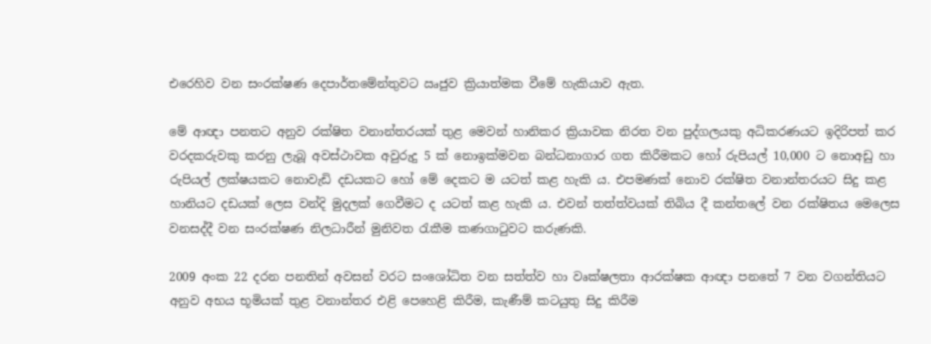එරෙහිව වන සංරක්ෂණ දෙපාර්තමේන්තුවට ඍජුව ක්‍රියාත්මක වීමේ හැකියාව ඇත.

මේ ආඥා පනතට අනුව රක්ෂිත වනාන්තරයක් තුළ මෙවන් හානිකර ක්‍රියාවක නිරත වන පුද්ගලයකු අධිකරණයට ඉදිරිපත් කර වරදකරුවකු කරනු ලැබූ අවස්ථාවක අවුරුදු 5 ක් නොඉක්මවන බන්ධනාගාර ගත කිරීමකට හෝ රුපියල් 10,000 ට නොඅඩු හා රුපියල් ලක්ෂයකට නොවැඩි දඩයකට හෝ මේ දෙකට ම යටත් කළ හැකි ය. එපමණක් නොව රක්ෂිත වනාන්තරයට සිදු කළ හානියට දඩයක් ලෙස වන්දි මුදලක් ගෙවීමට ද යටත් කළ හැකි ය. එවන් තත්ත්වයක් තිබිය දී කන්තලේ වන රක්ෂිතය මෙලෙස වනසද්දී වන සංරක්ෂණ නිලධාරීන් මුනිවත රැකීම කණගාටුවට කරුණකි.

2009 අංක 22 දරන පනතින් අවසන් වරට සංශෝධිත වන සත්ත්ව හා වෘක්ෂලතා ආරක්ෂක ආඥා පනතේ 7 වන වගන්තියට අනුව අභය භූමියක් තුළ වනාන්තර එළි පෙහෙළි කිරීම, කැණීම් කටයුතු සිදු කිරීම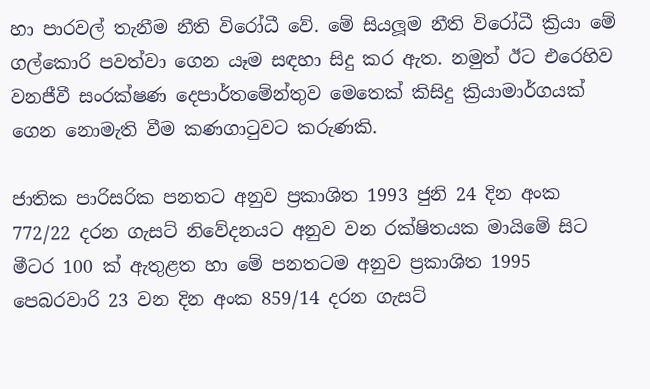හා පාරවල් තැනීම නීති විරෝධී වේ. මේ සියලූම නීති විරෝධී ක්‍රියා මේ ගල්කොරි පවත්වා ගෙන යෑම සඳහා සිදු කර ඇත. නමුත් ඊට එරෙහිව වනජීවී සංරක්ෂණ දෙපාර්තමේන්තුව මෙතෙක් කිසිදු ක්‍රියාමාර්ගයක් ගෙන නොමැති වීම කණගාටුවට කරුණකි.

ජාතික පාරිසරික පනතට අනුව ප්‍රකාශිත 1993 ජුනි 24 දින අංක 772/22 දරන ගැසට් නිවේදනයට අනුව වන රක්ෂිතයක මායිමේ සිට මීටර 100 ක් ඇතුළත හා මේ පනතටම අනුව ප්‍රකාශිත 1995 පෙබරවාරි 23 වන දින අංක 859/14 දරන ගැසට්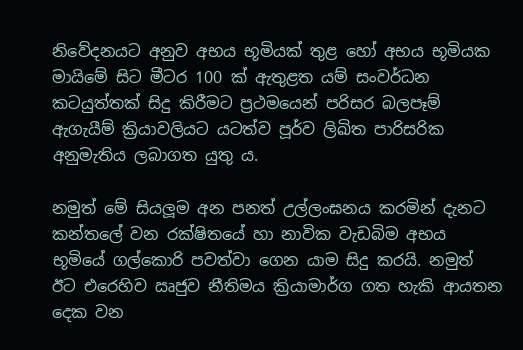නිවේදනයට අනුව අභය භූමියක් තුළ හෝ අභය භූමියක මායිමේ සිට මීටර 100 ක් ඇතුළත යම් සංවර්ධන කටයුත්තක් සිදු කිරීමට ප්‍රථමයෙන් පරිසර බලපෑම් ඇගැයීම් ක්‍රියාවලියට යටත්ව පූර්ව ලිඛිත පාරිසරික අනුමැතිය ලබාගත යුතු ය.

නමුත් මේ සියලූම අන පනත් උල්ලංඝනය කරමින් දැනට කන්තලේ වන රක්ෂිතයේ හා නාවික වැඩබිම අභය භූමියේ ගල්කොරි පවත්වා ගෙන යාම සිදු කරයි. නමුත් ඊට එරෙහිව ඍජුව නීතිමය ක්‍රියාමාර්ග ගත හැකි ආයතන දෙක වන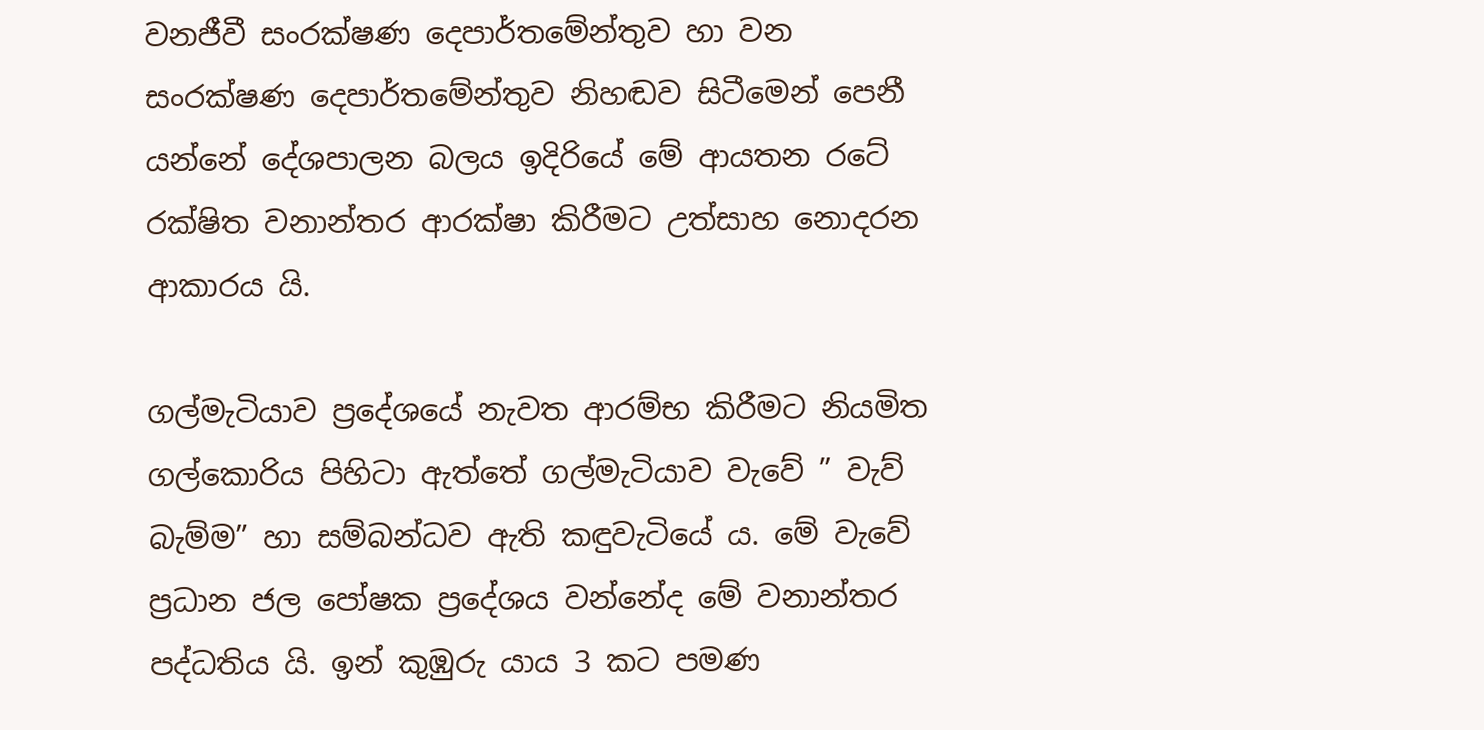වනජීවී සංරක්ෂණ දෙපාර්තමේන්තුව හා වන සංරක්ෂණ දෙපාර්තමේන්තුව නිහඬව සිටීමෙන් පෙනී යන්නේ දේශපාලන බලය ඉදිරියේ මේ ආයතන රටේ රක්ෂිත වනාන්තර ආරක්ෂා කිරීමට උත්සාහ නොදරන ආකාරය යි.

ගල්මැටියාව ප්‍රදේශයේ නැවත ආරම්භ කිරීමට නියමිත ගල්කොරිය පිහිටා ඇත්තේ ගල්මැටියාව වැවේ ” වැව් බැම්ම” හා සම්බන්ධව ඇති කඳුවැටියේ ය. මේ වැවේ ප්‍රධාන ජල පෝෂක ප්‍රදේශය වන්නේද මේ වනාන්තර පද්ධතිය යි. ඉන් කුඹුරු යාය 3 කට පමණ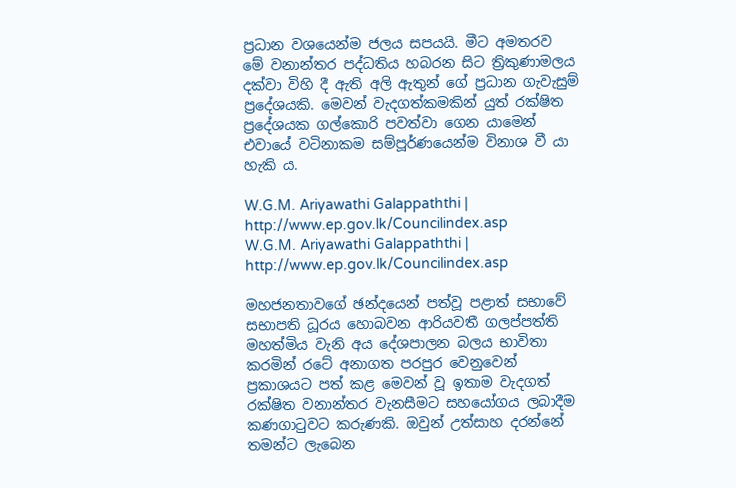ප්‍රධාන වශයෙන්ම ජලය සපයයි. මීට අමතරව මේ වනාන්තර පද්ධතිය හබරන සිට ත්‍රිකුණාමලය දක්වා විහි දී ඇති අලි ඇතුන් ගේ ප්‍රධාන ගැවැසුම් ප්‍රදේශයකි. මෙවන් වැදගත්කමකින් යුත් රක්ෂිත ප්‍රදේශයක ගල්කොරි පවත්වා ගෙන යාමෙන් එවායේ වටිනාකම සම්පූර්ණයෙන්ම විනාශ වී යා හැකි ය.

W.G.M. Ariyawathi Galappaththi | http://www.ep.gov.lk/Councilindex.asp
W.G.M. Ariyawathi Galappaththi | http://www.ep.gov.lk/Councilindex.asp

මහජනතාවගේ ඡන්දයෙන් පත්වූ පළාත් සභාවේ සභාපති ධූරය හොබවන ආරියවතී ගලප්පත්ති මහත්මිය වැනි අය දේශපාලන බලය භාවිතා කරමින් රටේ අනාගත පරපුර වෙනුවෙන් ප්‍රකාශයට පත් කළ මෙවන් වූ ඉතාම වැදගත් රක්ෂිත වනාන්තර වැනසීමට සහයෝගය ලබාදීම කණගාටුවට කරුණකි. ඔවුන් උත්සාහ දරන්නේ තමන්ට ලැබෙන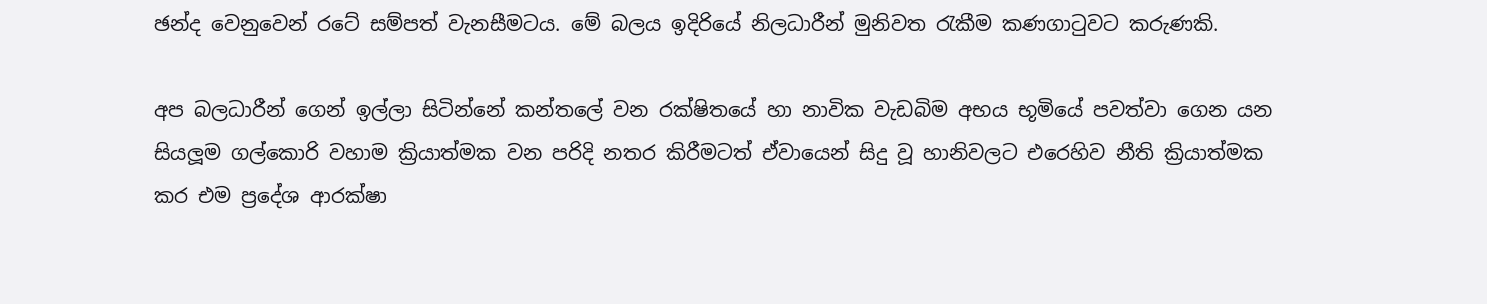ඡන්ද වෙනුවෙන් රටේ සම්පත් වැනසීමටය. මේ බලය ඉදිරියේ නිලධාරීන් මුනිවත රැකීම කණගාටුවට කරුණකි.

අප බලධාරීන් ගෙන් ඉල්ලා සිටින්නේ කන්තලේ වන රක්ෂිතයේ හා නාවික වැඩබිම අභය භූමියේ පවත්වා ගෙන යන සියලූම ගල්කොරි වහාම ක්‍රියාත්මක වන පරිදි නතර කිරීමටත් ඒවායෙන් සිදු වූ හානිවලට එරෙහිව නීති ක්‍රියාත්මක කර එම ප්‍රදේශ ආරක්ෂා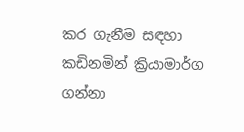කර ගැනීම සඳහා කඩිනමින් ක්‍රියාමාර්ග ගන්නා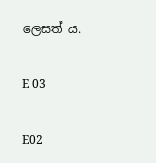ලෙසත් ය.

E 03

E02